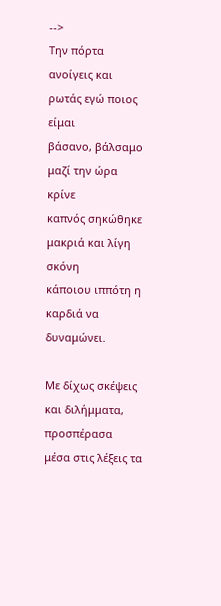-->
Την πόρτα ανοίγεις και ρωτάς εγώ ποιος είμαι
βάσανο, βάλσαμο μαζί την ώρα κρίνε
καπνός σηκώθηκε μακριά και λίγη σκόνη
κάποιου ιππότη η καρδιά να δυναμώνει.

Με δίχως σκέψεις και διλήμματα, προσπέρασα
μέσα στις λέξεις τα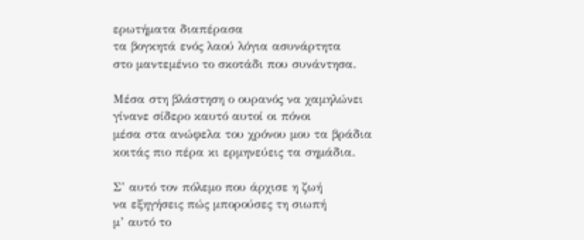ερωτήματα διαπέρασα
τα βογκητά ενός λαού λόγια ασυνάρτητα
στο μαντεμένιο το σκοτάδι που συνάντησα.

Μέσα στη βλάστηση ο ουρανός να χαμηλώνει
γίνανε σίδερο καυτό αυτοί οι πόνοι
μέσα στα ανώφελα του χρόνου μου τα βράδια
κοιτάς πιο πέρα κι ερμηνεύεις τα σημάδια.

Σ’ αυτό τον πόλεμο που άρχισε η ζωή
να εξηγήσεις πώς μπορούσες τη σιωπή
μ’ αυτό το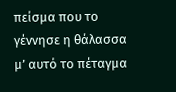πείσμα που το γέννησε η θάλασσα
μ’ αυτό το πέταγμα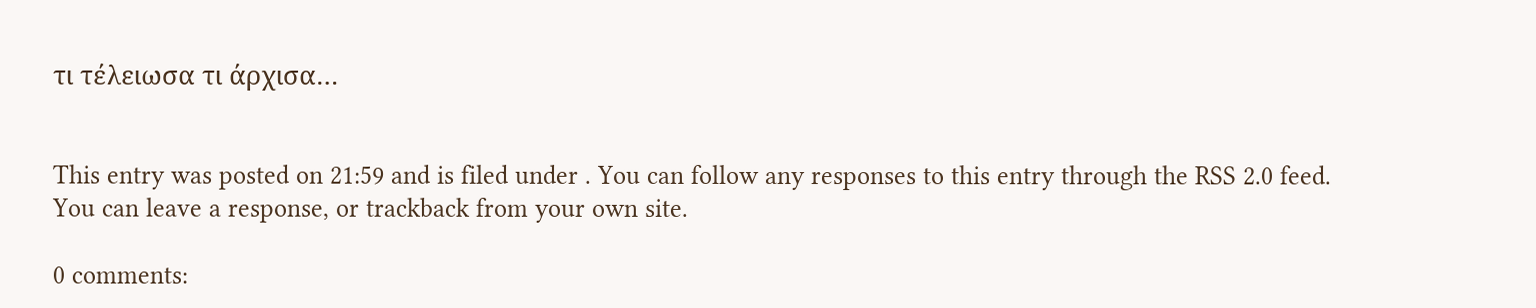τι τέλειωσα τι άρχισα…


This entry was posted on 21:59 and is filed under . You can follow any responses to this entry through the RSS 2.0 feed. You can leave a response, or trackback from your own site.

0 comments: